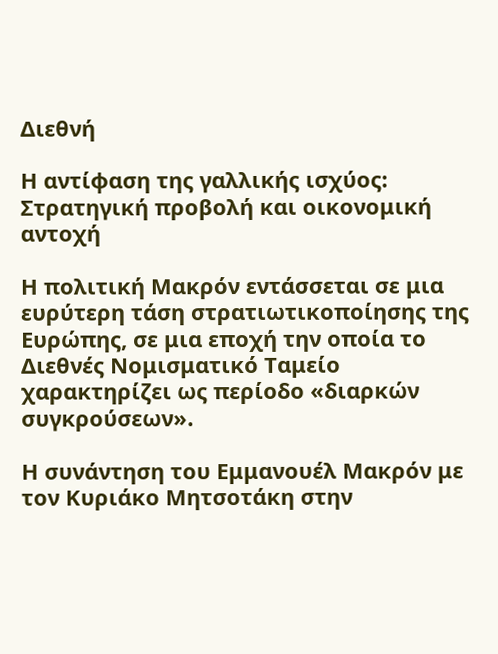Διεθνή

Η αντίφαση της γαλλικής ισχύος: Στρατηγική προβολή και οικονομική αντοχή

Η πολιτική Μακρόν εντάσσεται σε μια ευρύτερη τάση στρατιωτικοποίησης της Ευρώπης, σε μια εποχή την οποία το Διεθνές Νομισματικό Ταμείο χαρακτηρίζει ως περίοδο «διαρκών συγκρούσεων».

Η συνάντηση του Εμμανουέλ Μακρόν με τον Κυριάκο Μητσοτάκη στην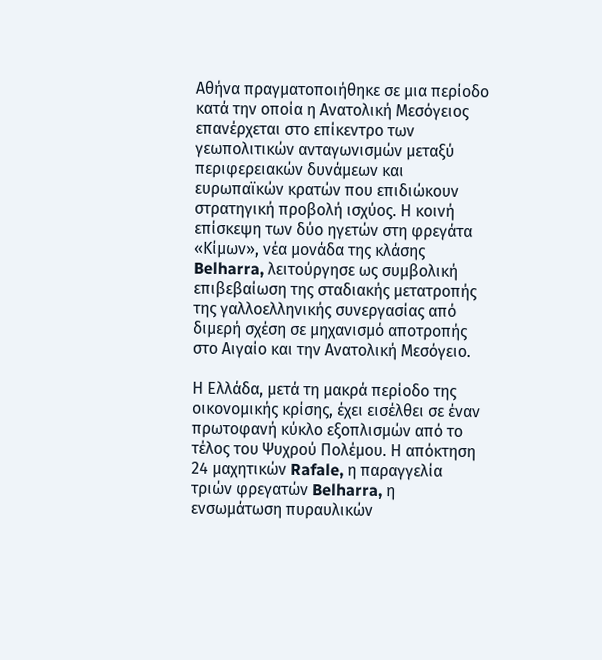Αθήνα πραγματοποιήθηκε σε μια περίοδο κατά την οποία η Ανατολική Μεσόγειος επανέρχεται στο επίκεντρο των γεωπολιτικών ανταγωνισμών μεταξύ περιφερειακών δυνάμεων και ευρωπαϊκών κρατών που επιδιώκουν στρατηγική προβολή ισχύος. Η κοινή επίσκεψη των δύο ηγετών στη φρεγάτα «Κίμων», νέα μονάδα της κλάσης Belharra, λειτούργησε ως συμβολική επιβεβαίωση της σταδιακής μετατροπής της γαλλοελληνικής συνεργασίας από διμερή σχέση σε μηχανισμό αποτροπής στο Αιγαίο και την Ανατολική Μεσόγειο.

Η Ελλάδα, μετά τη μακρά περίοδο της οικονομικής κρίσης, έχει εισέλθει σε έναν πρωτοφανή κύκλο εξοπλισμών από το τέλος του Ψυχρού Πολέμου. Η απόκτηση 24 μαχητικών Rafale, η παραγγελία τριών φρεγατών Belharra, η ενσωμάτωση πυραυλικών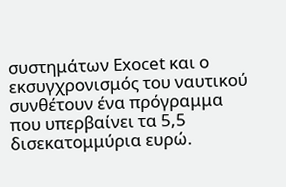συστημάτων Exocet και ο εκσυγχρονισμός του ναυτικού συνθέτουν ένα πρόγραμμα που υπερβαίνει τα 5,5 δισεκατομμύρια ευρώ.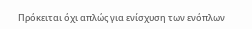Πρόκειται όχι απλώς για ενίσχυση των ενόπλων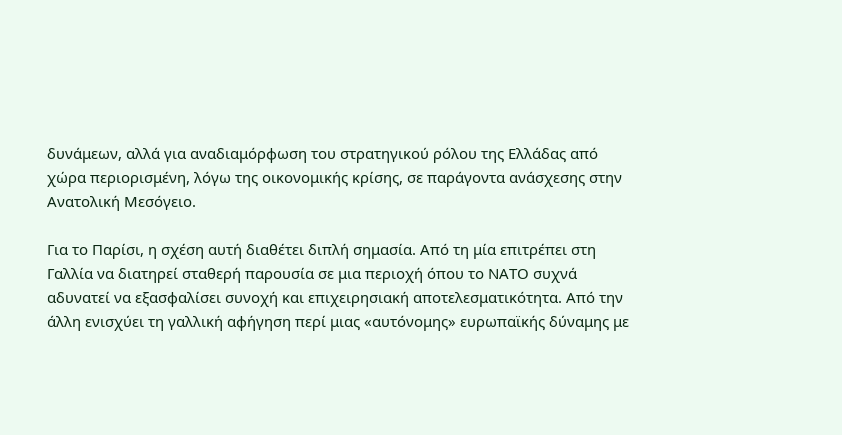δυνάμεων, αλλά για αναδιαμόρφωση του στρατηγικού ρόλου της Ελλάδας από χώρα περιορισμένη, λόγω της οικονομικής κρίσης, σε παράγοντα ανάσχεσης στην Ανατολική Μεσόγειο.

Για το Παρίσι, η σχέση αυτή διαθέτει διπλή σημασία. Από τη μία επιτρέπει στη Γαλλία να διατηρεί σταθερή παρουσία σε μια περιοχή όπου το ΝΑΤΟ συχνά αδυνατεί να εξασφαλίσει συνοχή και επιχειρησιακή αποτελεσματικότητα. Από την άλλη ενισχύει τη γαλλική αφήγηση περί μιας «αυτόνομης» ευρωπαϊκής δύναμης με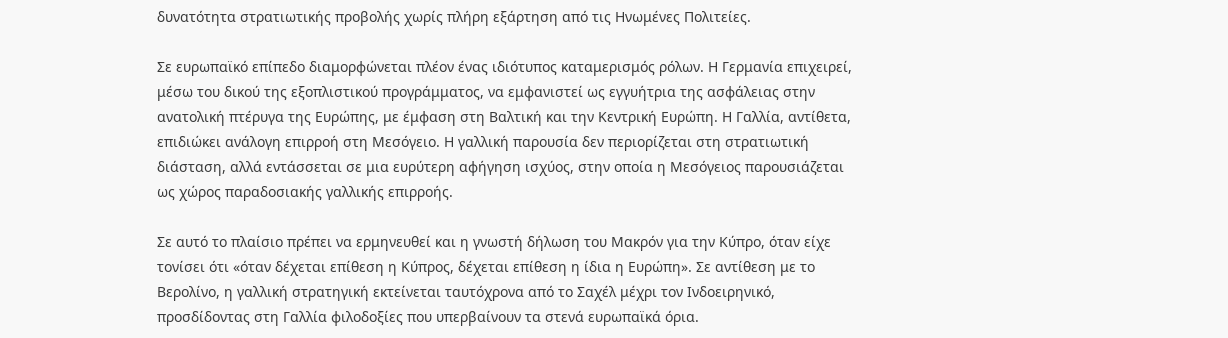δυνατότητα στρατιωτικής προβολής χωρίς πλήρη εξάρτηση από τις Ηνωμένες Πολιτείες.

Σε ευρωπαϊκό επίπεδο διαμορφώνεται πλέον ένας ιδιότυπος καταμερισμός ρόλων. Η Γερμανία επιχειρεί, μέσω του δικού της εξοπλιστικού προγράμματος, να εμφανιστεί ως εγγυήτρια της ασφάλειας στην ανατολική πτέρυγα της Ευρώπης, με έμφαση στη Βαλτική και την Κεντρική Ευρώπη. Η Γαλλία, αντίθετα, επιδιώκει ανάλογη επιρροή στη Μεσόγειο. Η γαλλική παρουσία δεν περιορίζεται στη στρατιωτική διάσταση, αλλά εντάσσεται σε μια ευρύτερη αφήγηση ισχύος, στην οποία η Μεσόγειος παρουσιάζεται ως χώρος παραδοσιακής γαλλικής επιρροής.

Σε αυτό το πλαίσιο πρέπει να ερμηνευθεί και η γνωστή δήλωση του Μακρόν για την Κύπρο, όταν είχε τονίσει ότι «όταν δέχεται επίθεση η Κύπρος, δέχεται επίθεση η ίδια η Ευρώπη». Σε αντίθεση με το Βερολίνο, η γαλλική στρατηγική εκτείνεται ταυτόχρονα από το Σαχέλ μέχρι τον Ινδοειρηνικό, προσδίδοντας στη Γαλλία φιλοδοξίες που υπερβαίνουν τα στενά ευρωπαϊκά όρια.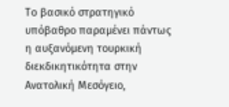Το βασικό στρατηγικό υπόβαθρο παραμένει πάντως η αυξανόμενη τουρκική διεκδικητικότητα στην Ανατολική Μεσόγειο,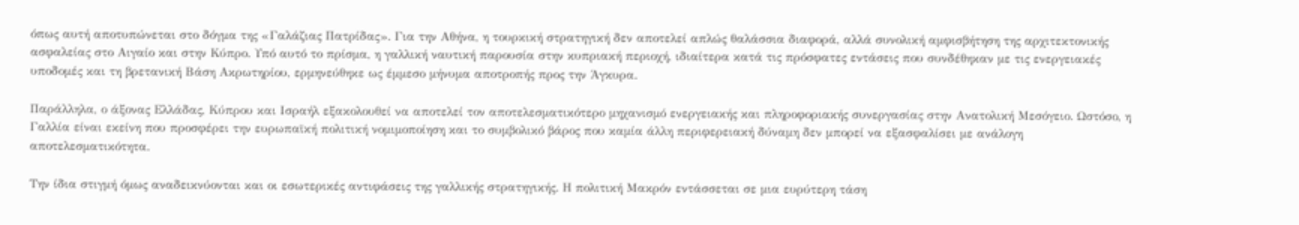όπως αυτή αποτυπώνεται στο δόγμα της «Γαλάζιας Πατρίδας». Για την Αθήνα, η τουρκική στρατηγική δεν αποτελεί απλώς θαλάσσια διαφορά, αλλά συνολική αμφισβήτηση της αρχιτεκτονικής ασφαλείας στο Αιγαίο και στην Κύπρο. Υπό αυτό το πρίσμα, η γαλλική ναυτική παρουσία στην κυπριακή περιοχή, ιδιαίτερα κατά τις πρόσφατες εντάσεις που συνδέθηκαν με τις ενεργειακές υποδομές και τη βρετανική Βάση Ακρωτηρίου, ερμηνεύθηκε ως έμμεσο μήνυμα αποτροπής προς την Άγκυρα.

Παράλληλα, ο άξονας Ελλάδας, Κύπρου και Ισραήλ εξακολουθεί να αποτελεί τον αποτελεσματικότερο μηχανισμό ενεργειακής και πληροφοριακής συνεργασίας στην Ανατολική Μεσόγειο. Ωστόσο, η Γαλλία είναι εκείνη που προσφέρει την ευρωπαϊκή πολιτική νομιμοποίηση και το συμβολικό βάρος που καμία άλλη περιφερειακή δύναμη δεν μπορεί να εξασφαλίσει με ανάλογη αποτελεσματικότητα.

Την ίδια στιγμή όμως αναδεικνύονται και οι εσωτερικές αντιφάσεις της γαλλικής στρατηγικής. Η πολιτική Μακρόν εντάσσεται σε μια ευρύτερη τάση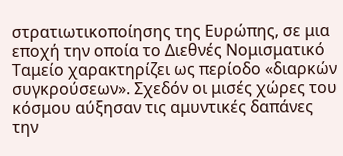στρατιωτικοποίησης της Ευρώπης, σε μια εποχή την οποία το Διεθνές Νομισματικό Ταμείο χαρακτηρίζει ως περίοδο «διαρκών συγκρούσεων». Σχεδόν οι μισές χώρες του κόσμου αύξησαν τις αμυντικές δαπάνες την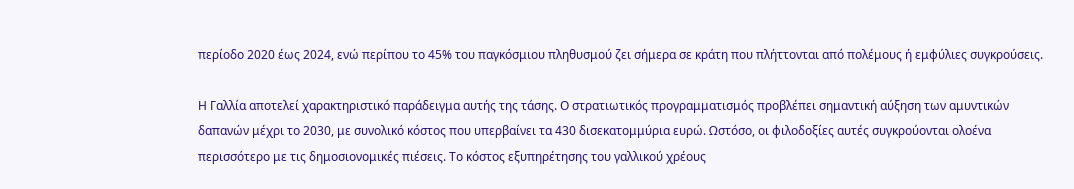περίοδο 2020 έως 2024, ενώ περίπου το 45% του παγκόσμιου πληθυσμού ζει σήμερα σε κράτη που πλήττονται από πολέμους ή εμφύλιες συγκρούσεις.

Η Γαλλία αποτελεί χαρακτηριστικό παράδειγμα αυτής της τάσης. Ο στρατιωτικός προγραμματισμός προβλέπει σημαντική αύξηση των αμυντικών δαπανών μέχρι το 2030, με συνολικό κόστος που υπερβαίνει τα 430 δισεκατομμύρια ευρώ. Ωστόσο, οι φιλοδοξίες αυτές συγκρούονται ολοένα περισσότερο με τις δημοσιονομικές πιέσεις. Το κόστος εξυπηρέτησης του γαλλικού χρέους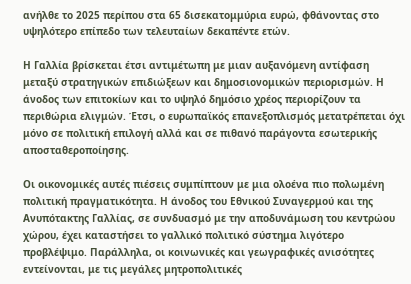ανήλθε το 2025 περίπου στα 65 δισεκατομμύρια ευρώ, φθάνοντας στο υψηλότερο επίπεδο των τελευταίων δεκαπέντε ετών.

Η Γαλλία βρίσκεται έτσι αντιμέτωπη με μιαν αυξανόμενη αντίφαση μεταξύ στρατηγικών επιδιώξεων και δημοσιονομικών περιορισμών. Η άνοδος των επιτοκίων και το υψηλό δημόσιο χρέος περιορίζουν τα περιθώρια ελιγμών. Έτσι, ο ευρωπαϊκός επανεξοπλισμός μετατρέπεται όχι μόνο σε πολιτική επιλογή αλλά και σε πιθανό παράγοντα εσωτερικής αποσταθεροποίησης.

Οι οικονομικές αυτές πιέσεις συμπίπτουν με μια ολοένα πιο πολωμένη πολιτική πραγματικότητα. Η άνοδος του Εθνικού Συναγερμού και της Ανυπότακτης Γαλλίας, σε συνδυασμό με την αποδυνάμωση του κεντρώου χώρου, έχει καταστήσει το γαλλικό πολιτικό σύστημα λιγότερο προβλέψιμο. Παράλληλα, οι κοινωνικές και γεωγραφικές ανισότητες εντείνονται, με τις μεγάλες μητροπολιτικές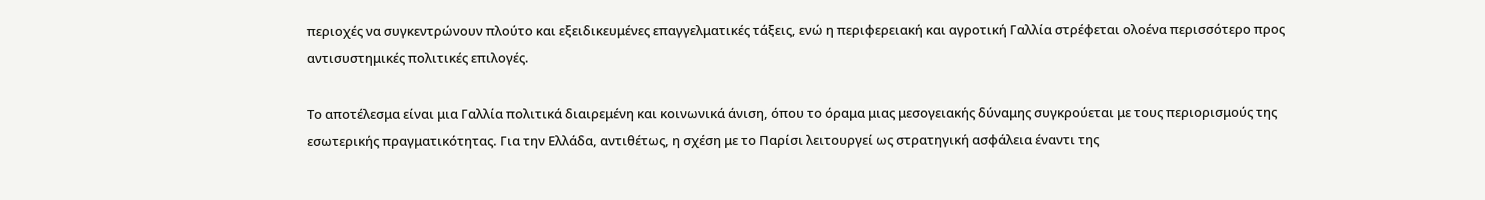περιοχές να συγκεντρώνουν πλούτο και εξειδικευμένες επαγγελματικές τάξεις, ενώ η περιφερειακή και αγροτική Γαλλία στρέφεται ολοένα περισσότερο προς αντισυστημικές πολιτικές επιλογές.

Το αποτέλεσμα είναι μια Γαλλία πολιτικά διαιρεμένη και κοινωνικά άνιση, όπου το όραμα μιας μεσογειακής δύναμης συγκρούεται με τους περιορισμούς της εσωτερικής πραγματικότητας. Για την Ελλάδα, αντιθέτως, η σχέση με το Παρίσι λειτουργεί ως στρατηγική ασφάλεια έναντι της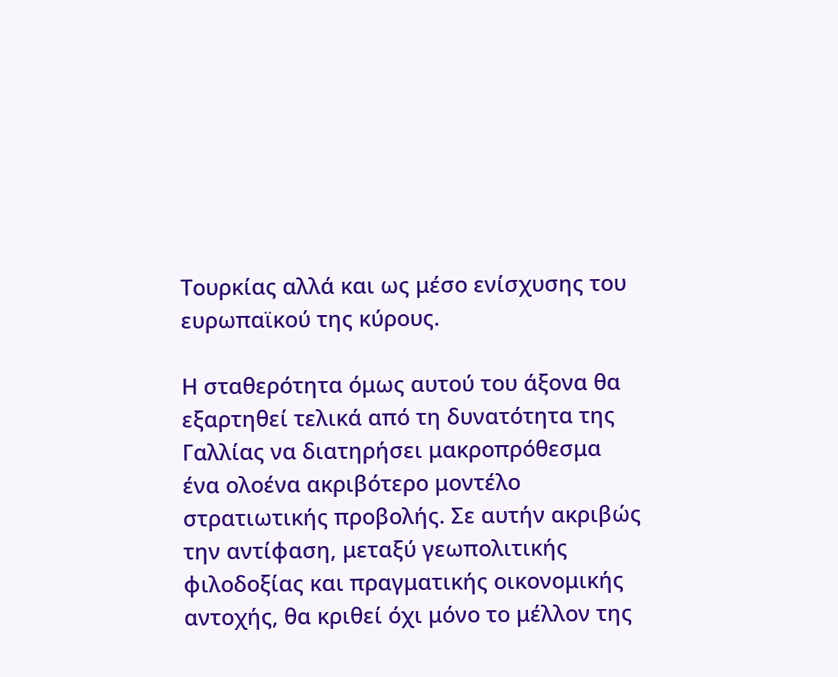Τουρκίας αλλά και ως μέσο ενίσχυσης του ευρωπαϊκού της κύρους.

Η σταθερότητα όμως αυτού του άξονα θα εξαρτηθεί τελικά από τη δυνατότητα της Γαλλίας να διατηρήσει μακροπρόθεσμα ένα ολοένα ακριβότερο μοντέλο στρατιωτικής προβολής. Σε αυτήν ακριβώς την αντίφαση, μεταξύ γεωπολιτικής φιλοδοξίας και πραγματικής οικονομικής αντοχής, θα κριθεί όχι μόνο το μέλλον της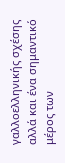γαλλοελληνικής σχέσης αλλά και ένα σημαντικό μέρος των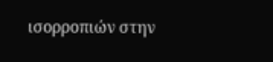ισορροπιών στην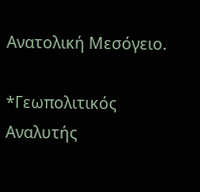Ανατολική Μεσόγειο.

*Γεωπολιτικός Αναλυτής